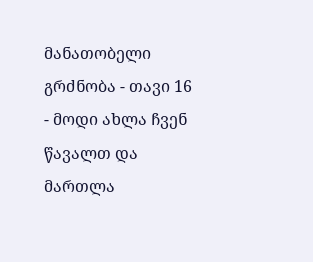მანათობელი გრძნობა - თავი 16
- მოდი ახლა ჩვენ წავალთ და მართლა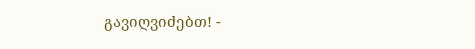გავიღვიძებთ! -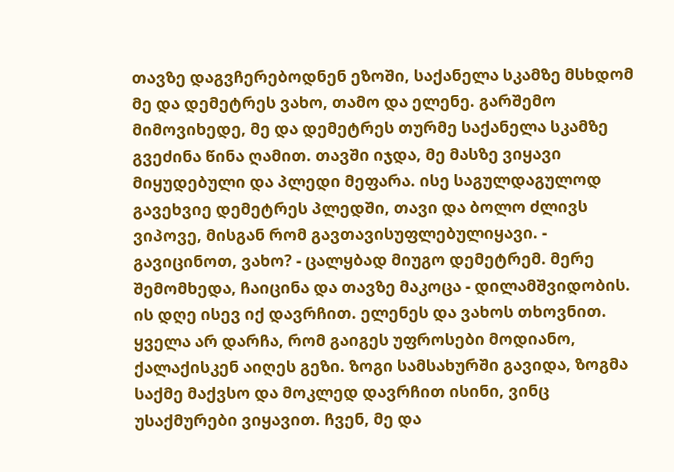თავზე დაგვჩერებოდნენ ეზოში, საქანელა სკამზე მსხდომ მე და დემეტრეს ვახო, თამო და ელენე. გარშემო მიმოვიხედე, მე და დემეტრეს თურმე საქანელა სკამზე გვეძინა წინა ღამით. თავში იჯდა, მე მასზე ვიყავი მიყუდებული და პლედი მეფარა. ისე საგულდაგულოდ გავეხვიე დემეტრეს პლედში, თავი და ბოლო ძლივს ვიპოვე, მისგან რომ გავთავისუფლებულიყავი. - გავიცინოთ, ვახო? - ცალყბად მიუგო დემეტრემ. მერე შემომხედა, ჩაიცინა და თავზე მაკოცა - დილამშვიდობის. ის დღე ისევ იქ დავრჩით. ელენეს და ვახოს თხოვნით. ყველა არ დარჩა, რომ გაიგეს უფროსები მოდიანო, ქალაქისკენ აიღეს გეზი. ზოგი სამსახურში გავიდა, ზოგმა საქმე მაქვსო და მოკლედ დავრჩით ისინი, ვინც უსაქმურები ვიყავით. ჩვენ, მე და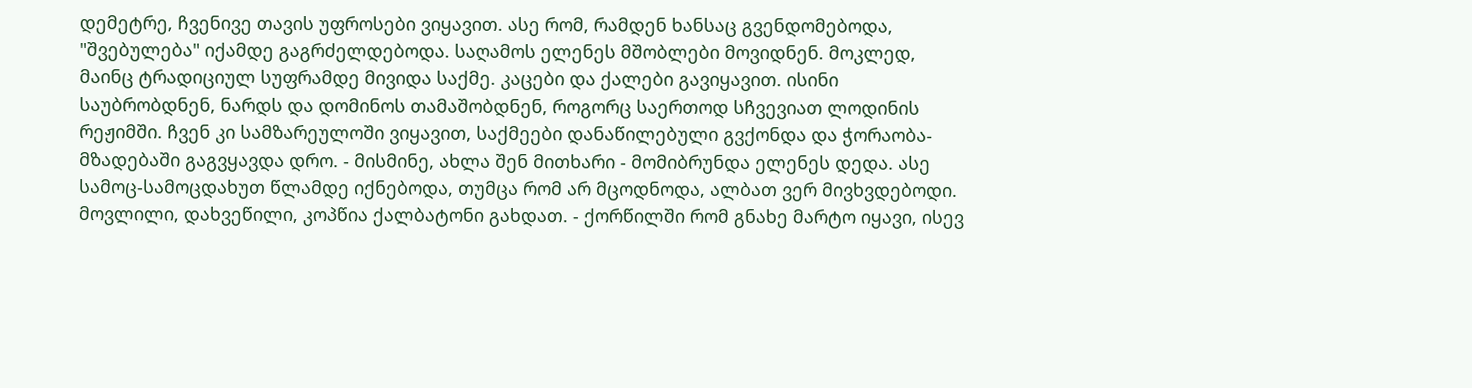დემეტრე, ჩვენივე თავის უფროსები ვიყავით. ასე რომ, რამდენ ხანსაც გვენდომებოდა, "შვებულება" იქამდე გაგრძელდებოდა. საღამოს ელენეს მშობლები მოვიდნენ. მოკლედ, მაინც ტრადიციულ სუფრამდე მივიდა საქმე. კაცები და ქალები გავიყავით. ისინი საუბრობდნენ, ნარდს და დომინოს თამაშობდნენ, როგორც საერთოდ სჩვევიათ ლოდინის რეჟიმში. ჩვენ კი სამზარეულოში ვიყავით, საქმეები დანაწილებული გვქონდა და ჭორაობა-მზადებაში გაგვყავდა დრო. - მისმინე, ახლა შენ მითხარი - მომიბრუნდა ელენეს დედა. ასე სამოც-სამოცდახუთ წლამდე იქნებოდა, თუმცა რომ არ მცოდნოდა, ალბათ ვერ მივხვდებოდი. მოვლილი, დახვეწილი, კოპწია ქალბატონი გახდათ. - ქორწილში რომ გნახე მარტო იყავი, ისევ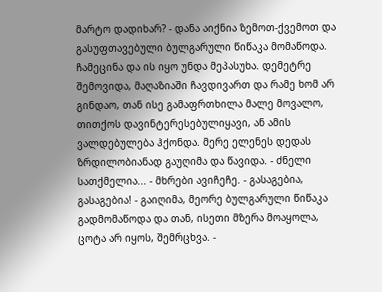მარტო დადიხარ? - დანა აიქნია ზემოთ-ქვემოთ და გასუფთავებული ბულგარული წიწაკა მომაწოდა. ჩამეცინა და ის იყო უნდა მეპასუხა. დემეტრე შემოვიდა, მაღაზიაში ჩავდივართ და რამე ხომ არ გინდაო, თან ისე გამაფრთხილა მალე მოვალო, თითქოს დავინტერესებულიყავი, ან ამის ვალდებულება ჰქონდა. მერე ელენეს დედას ზრდილობიანად გაუღიმა და წავიდა. - ძნელი სათქმელია... - მხრები ავიჩეჩე. - გასაგებია, გასაგებია! - გაიღიმა, მეორე ბულგარული წიწაკა გადმომაწოდა და თან, ისეთი მზერა მოაყოლა, ცოტა არ იყოს, შემრცხვა. -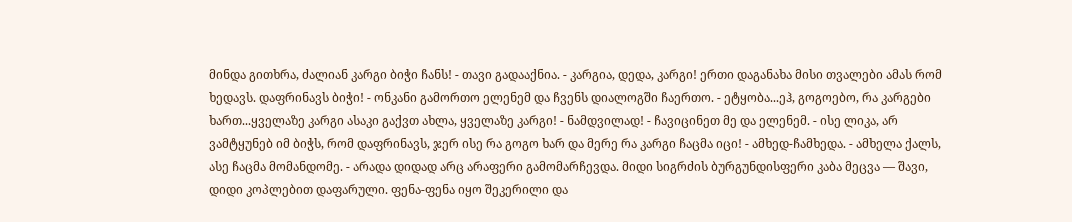მინდა გითხრა, ძალიან კარგი ბიჭი ჩანს! - თავი გადააქნია. - კარგია, დედა, კარგი! ერთი დაგანახა მისი თვალები ამას რომ ხედავს. დაფრინავს ბიჭი! - ონკანი გამორთო ელენემ და ჩვენს დიალოგში ჩაერთო. - ეტყობა...ეჰ, გოგოებო, რა კარგები ხართ...ყველაზე კარგი ასაკი გაქვთ ახლა, ყველაზე კარგი! - ნამდვილად! - ჩავიცინეთ მე და ელენემ. - ისე ლიკა, არ ვამტყუნებ იმ ბიჭს, რომ დაფრინავს, ჯერ ისე რა გოგო ხარ და მერე რა კარგი ჩაცმა იცი! - ამხედ-ჩამხედა. - ამხელა ქალს, ასე ჩაცმა მომანდომე. - არადა დიდად არც არაფერი გამომარჩევდა. მიდი სიგრძის ბურგუნდისფერი კაბა მეცვა — შავი, დიდი კოპლებით დაფარული. ფენა-ფენა იყო შეკერილი და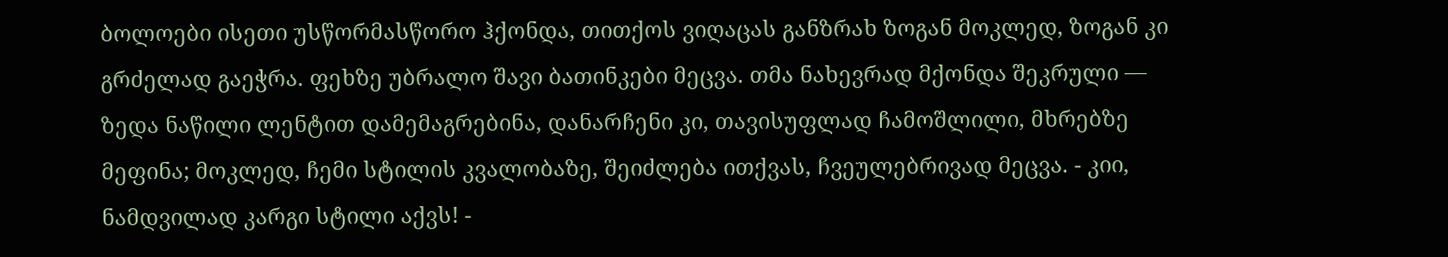ბოლოები ისეთი უსწორმასწორო ჰქონდა, თითქოს ვიღაცას განზრახ ზოგან მოკლედ, ზოგან კი გრძელად გაეჭრა. ფეხზე უბრალო შავი ბათინკები მეცვა. თმა ნახევრად მქონდა შეკრული — ზედა ნაწილი ლენტით დამემაგრებინა, დანარჩენი კი, თავისუფლად ჩამოშლილი, მხრებზე მეფინა; მოკლედ, ჩემი სტილის კვალობაზე, შეიძლება ითქვას, ჩვეულებრივად მეცვა. - კიი, ნამდვილად კარგი სტილი აქვს! -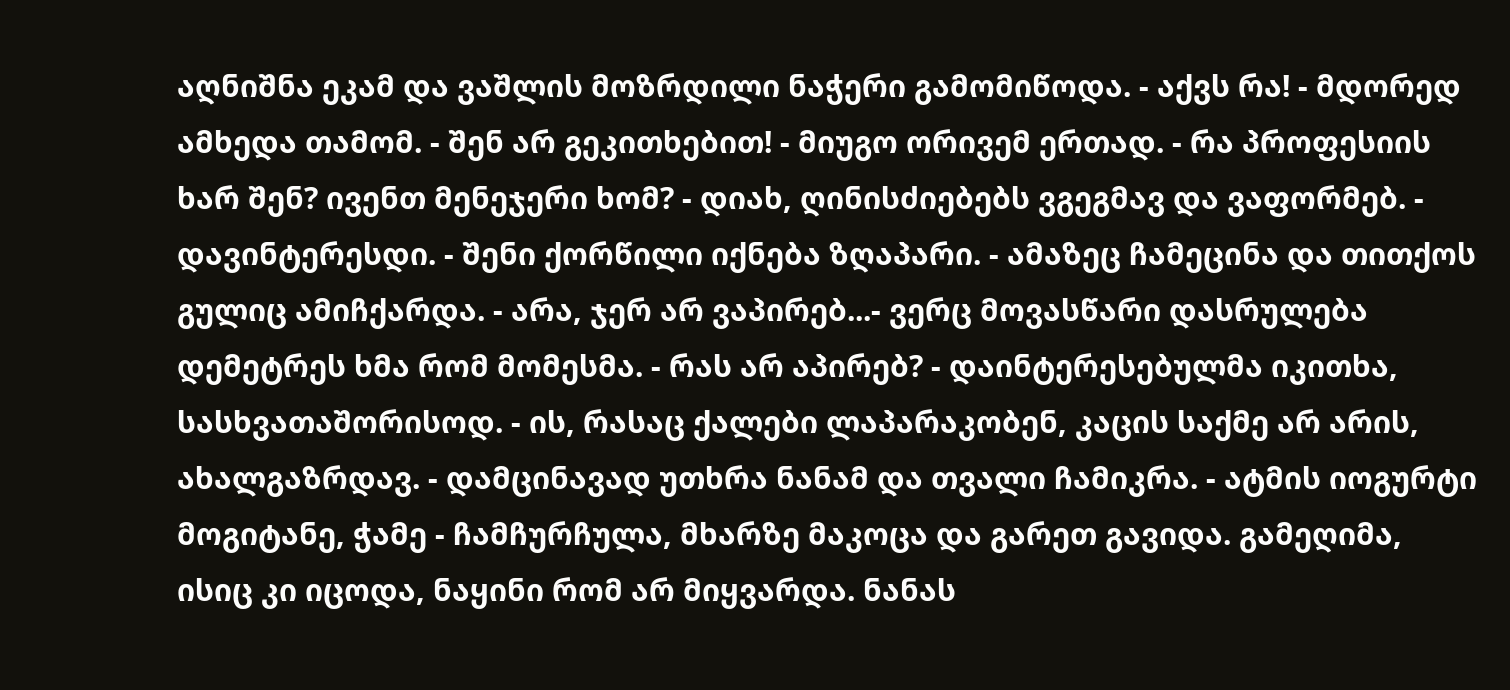აღნიშნა ეკამ და ვაშლის მოზრდილი ნაჭერი გამომიწოდა. - აქვს რა! - მდორედ ამხედა თამომ. - შენ არ გეკითხებით! - მიუგო ორივემ ერთად. - რა პროფესიის ხარ შენ? ივენთ მენეჯერი ხომ? - დიახ, ღინისძიებებს ვგეგმავ და ვაფორმებ. - დავინტერესდი. - შენი ქორწილი იქნება ზღაპარი. - ამაზეც ჩამეცინა და თითქოს გულიც ამიჩქარდა. - არა, ჯერ არ ვაპირებ...- ვერც მოვასწარი დასრულება დემეტრეს ხმა რომ მომესმა. - რას არ აპირებ? - დაინტერესებულმა იკითხა, სასხვათაშორისოდ. - ის, რასაც ქალები ლაპარაკობენ, კაცის საქმე არ არის, ახალგაზრდავ. - დამცინავად უთხრა ნანამ და თვალი ჩამიკრა. - ატმის იოგურტი მოგიტანე, ჭამე - ჩამჩურჩულა, მხარზე მაკოცა და გარეთ გავიდა. გამეღიმა, ისიც კი იცოდა, ნაყინი რომ არ მიყვარდა. ნანას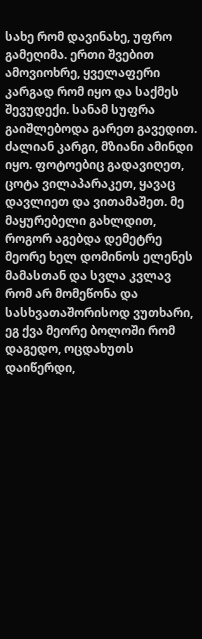სახე რომ დავინახე, უფრო გამეღიმა. ერთი შვებით ამოვიოხრე, ყველაფერი კარგად რომ იყო და საქმეს შევუდექი. სანამ სუფრა გაიშლებოდა გარეთ გავედით. ძალიან კარგი, მზიანი ამინდი იყო. ფოტოებიც გადავიღეთ, ცოტა ვილაპარაკეთ, ყავაც დავლიეთ და ვითამაშეთ. მე მაყურებელი გახლდით, როგორ აგებდა დემეტრე მეორე ხელ დომინოს ელენეს მამასთან და სვლა კვლავ რომ არ მომეწონა და სასხვათაშორისოდ ვუთხარი, ეგ ქვა მეორე ბოლოში რომ დაგედო, ოცდახუთს დაიწერდი,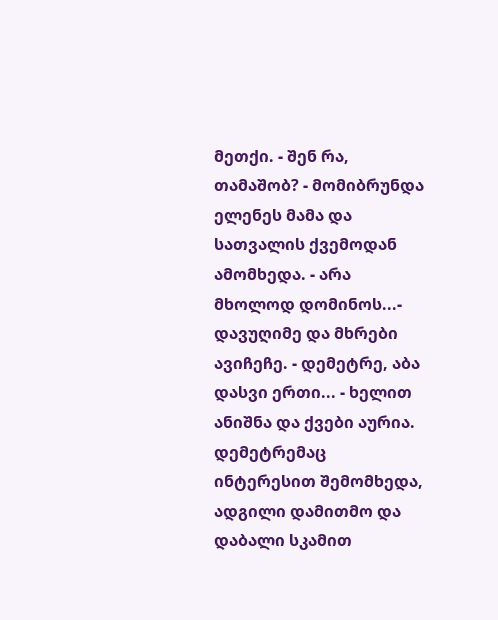მეთქი. - შენ რა, თამაშობ? - მომიბრუნდა ელენეს მამა და სათვალის ქვემოდან ამომხედა. - არა მხოლოდ დომინოს...- დავუღიმე და მხრები ავიჩეჩე. - დემეტრე, აბა დასვი ერთი... - ხელით ანიშნა და ქვები აურია. დემეტრემაც ინტერესით შემომხედა, ადგილი დამითმო და დაბალი სკამით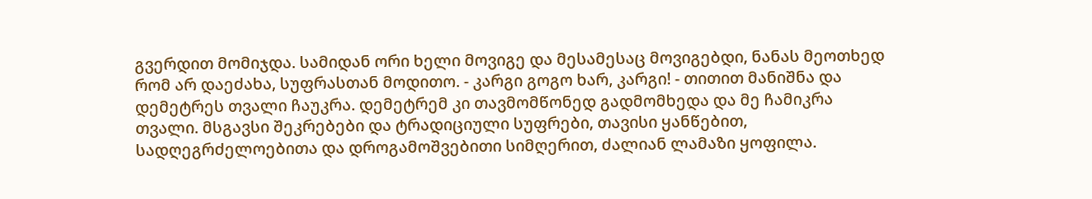გვერდით მომიჯდა. სამიდან ორი ხელი მოვიგე და მესამესაც მოვიგებდი, ნანას მეოთხედ რომ არ დაეძახა, სუფრასთან მოდითო. - კარგი გოგო ხარ, კარგი! - თითით მანიშნა და დემეტრეს თვალი ჩაუკრა. დემეტრემ კი თავმომწონედ გადმომხედა და მე ჩამიკრა თვალი. მსგავსი შეკრებები და ტრადიციული სუფრები, თავისი ყანწებით, სადღეგრძელოებითა და დროგამოშვებითი სიმღერით, ძალიან ლამაზი ყოფილა.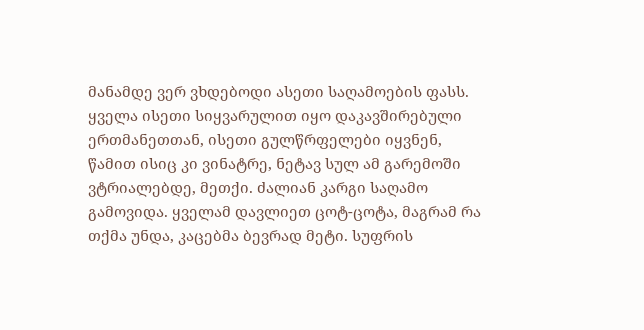მანამდე ვერ ვხდებოდი ასეთი საღამოების ფასს. ყველა ისეთი სიყვარულით იყო დაკავშირებული ერთმანეთთან, ისეთი გულწრფელები იყვნენ, წამით ისიც კი ვინატრე, ნეტავ სულ ამ გარემოში ვტრიალებდე, მეთქი. ძალიან კარგი საღამო გამოვიდა. ყველამ დავლიეთ ცოტ-ცოტა, მაგრამ რა თქმა უნდა, კაცებმა ბევრად მეტი. სუფრის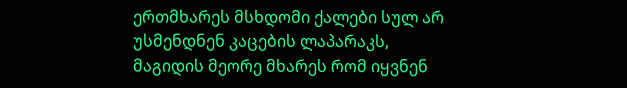ერთმხარეს მსხდომი ქალები სულ არ უსმენდნენ კაცების ლაპარაკს, მაგიდის მეორე მხარეს რომ იყვნენ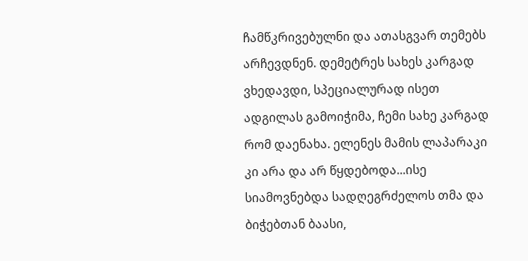ჩამწკრივებულნი და ათასგვარ თემებს არჩევდნენ. დემეტრეს სახეს კარგად ვხედავდი, სპეციალურად ისეთ ადგილას გამოიჭიმა, ჩემი სახე კარგად რომ დაენახა. ელენეს მამის ლაპარაკი კი არა და არ წყდებოდა...ისე სიამოვნებდა სადღეგრძელოს თმა და ბიჭებთან ბაასი,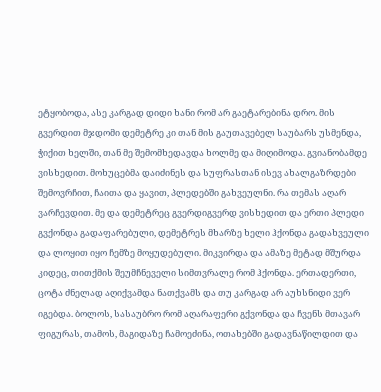ეტყობოდა, ასე კარგად დიდი ხანი რომ არ გაეტარებინა დრო. მის გვერდით მჯდომი დემეტრე კი თან მის გაუთავებელ საუბარს უსმენდა, ჭიქით ხელში, თან მე შემომხედავდა ხოლმე და მიღიმოდა. გვიანობამდე ვისხედით. მოხუცებმა დაიძინეს და სუფრასთან ისევ ახალგაზრდები შემოვრჩით, ჩაითა და ყავით, პლედებში გახვეულნი. რა თემას აღარ ვარჩევდით. მე და დემეტრეც გვერდიგვერდ ვისხედით და ერთი პლედი გვქონდა გადაფარებული, დემეტრეს მხარზე ხელი ჰქონდა გადახვეული და ლოყით იყო ჩემზე მოყუდებული. მიკვირდა და ამაზე მეტად მშურდა კიდეც, თითქმის შეუმჩნეველი სიმთვრალე რომ ჰქონდა. ერთადერთი, ცოტა ძნელად აღიქვამდა ნათქვამს და თუ კარგად არ აუხსნიდი ვერ იგებდა. ბოლოს, სასაუბრო რომ აღარაფერი გქვონდა და ჩვენს მთავარ ფიგურას, თამოს, მაგიდაზე ჩამოეძინა, ოთახებში გადავნაწილდით და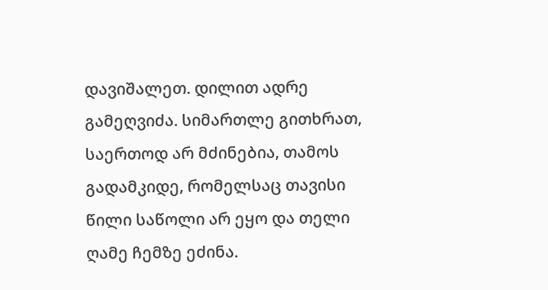დავიშალეთ. დილით ადრე გამეღვიძა. სიმართლე გითხრათ, საერთოდ არ მძინებია, თამოს გადამკიდე, რომელსაც თავისი წილი საწოლი არ ეყო და თელი ღამე ჩემზე ეძინა.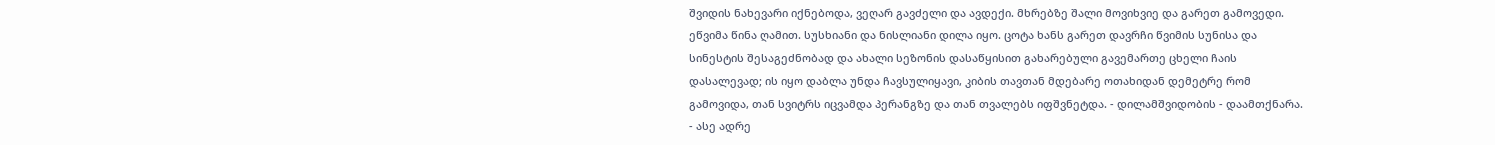შვიდის ნახევარი იქნებოდა, ვეღარ გავძელი და ავდექი. მხრებზე შალი მოვიხვიე და გარეთ გამოვედი. ეწვიმა წინა ღამით. სუსხიანი და ნისლიანი დილა იყო. ცოტა ხანს გარეთ დავრჩი წვიმის სუნისა და სინესტის შესაგეძნობად და ახალი სეზონის დასაწყისით გახარებული გავემართე ცხელი ჩაის დასალევად; ის იყო დაბლა უნდა ჩავსულიყავი, კიბის თავთან მდებარე ოთახიდან დემეტრე რომ გამოვიდა, თან სვიტრს იცვამდა პერანგზე და თან თვალებს იფშვნეტდა. - დილამშვიდობის - დაამთქნარა. - ასე ადრე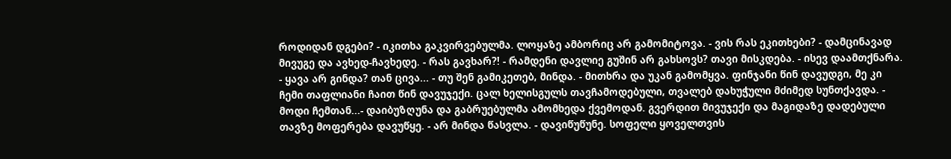როდიდან დგები? - იკითხა გაკვირვებულმა. ლოყაზე ამბორიც არ გამომიტოვა. - ვის რას ეკითხები? - დამცინავად მივუგე და ავხედ-ჩავხედე. - რას გავხარ?! - რამდენი დავლიე გუშინ არ გახსოვს? თავი მისკდება. - ისევ დაამთქნარა. - ყავა არ გინდა? თან ცივა... - თუ შენ გამიკეთებ, მინდა. - მითხრა და უკან გამომყვა. ფინჯანი წინ დავუდგი, მე კი ჩემი თაფლიანი ჩაით წინ დავუჯექი. ცალ ხელისგულს თავჩამოდებული, თვალებ დახუჭული მძიმედ სუნთქავდა. - მოდი ჩემთან...- დაიბუზღუნა და გაბრუებულმა ამომხედა ქვემოდან. გვერდით მივუჯექი და მაგიდაზე დადებული თავზე მოფერება დავუწყე. - არ მინდა წასვლა. - დავიწუწუნე. სოფელი ყოველთვის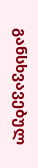განსხვავებულ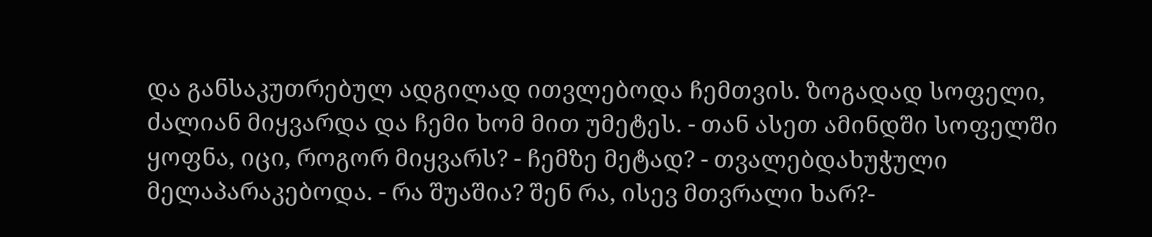და განსაკუთრებულ ადგილად ითვლებოდა ჩემთვის. ზოგადად სოფელი, ძალიან მიყვარდა და ჩემი ხომ მით უმეტეს. - თან ასეთ ამინდში სოფელში ყოფნა, იცი, როგორ მიყვარს? - ჩემზე მეტად? - თვალებდახუჭული მელაპარაკებოდა. - რა შუაშია? შენ რა, ისევ მთვრალი ხარ?-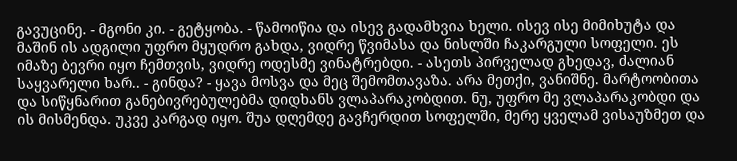გავუცინე. - მგონი კი. - გეტყობა. - წამოიწია და ისევ გადამხვია ხელი. ისევ ისე მიმიხუტა და მაშინ ის ადგილი უფრო მყუდრო გახდა, ვიდრე წვიმასა და ნისლში ჩაკარგული სოფელი. ეს იმაზე ბევრი იყო ჩემთვის, ვიდრე ოდესმე ვინატრებდი. - ასეთს პირველად გხედავ, ძალიან საყვარელი ხარ.. - გინდა? - ყავა მოსვა და მეც შემომთავაზა. არა მეთქი, ვანიშნე. მარტოობითა და სიწყნარით განებივრებულებმა დიდხანს ვლაპარაკობდით. ნუ, უფრო მე ვლაპარაკობდი და ის მისმენდა. უკვე კარგად იყო. შუა დღემდე გავჩერდით სოფელში, მერე ყველამ ვისაუზმეთ და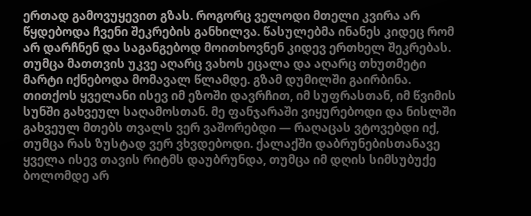ერთად გამოვუყევით გზას. როგორც ველოდი მთელი კვირა არ წყდებოდა ჩვენი შეკრების განხილვა. წასულებმა ინანეს კიდეც რომ არ დარჩნენ და საგანგებოდ მოითხოვნენ კიდევ ერთხელ შეკრებას. თუმცა მათთვის უკვე აღარც ვახოს ეცალა და აღარც თხუთმეტი მარტი იქნებოდა მომავალ წლამდე. გზამ დუმილში გაირბინა. თითქოს ყველანი ისევ იმ ეზოში დავრჩით, იმ სუფრასთან, იმ წვიმის სუნში გახვეულ საღამოსთან. მე ფანჯარაში ვიყურებოდი და ნისლში გახვეულ მთებს თვალს ვერ ვაშორებდი — რაღაცას ვტოვებდი იქ, თუმცა რას ზუსტად ვერ ვხვდებოდი. ქალაქში დაბრუნებისთანავე ყველა ისევ თავის რიტმს დაუბრუნდა, თუმცა იმ დღის სიმსუბუქე ბოლომდე არ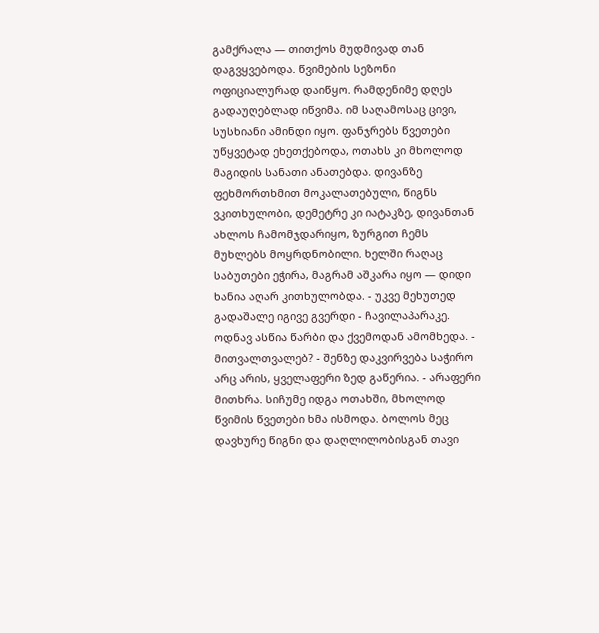გამქრალა — თითქოს მუდმივად თან დაგვყვებოდა. წვიმების სეზონი ოფიციალურად დაიწყო. რამდენიმე დღეს გადაუღებლად იწვიმა. იმ საღამოსაც ცივი, სუსხიანი ამინდი იყო. ფანჯრებს წვეთები უწყვეტად ეხეთქებოდა, ოთახს კი მხოლოდ მაგიდის სანათი ანათებდა. დივანზე ფეხმორთხმით მოკალათებული, წიგნს ვკითხულობი, დემეტრე კი იატაკზე, დივანთან ახლოს ჩამომჯდარიყო, ზურგით ჩემს მუხლებს მოყრდნობილი. ხელში რაღაც საბუთები ეჭირა, მაგრამ აშკარა იყო — დიდი ხანია აღარ კითხულობდა. - უკვე მეხუთედ გადაშალე იგივე გვერდი - ჩავილაპარაკე. ოდნავ ასწია წარბი და ქვემოდან ამომხედა. - მითვალთვალებ? - შენზე დაკვირვება საჭირო არც არის, ყველაფერი ზედ გაწერია. - არაფერი მითხრა. სიჩუმე იდგა ოთახში, მხოლოდ წვიმის წვეთები ხმა ისმოდა. ბოლოს მეც დავხურე წიგნი და დაღლილობისგან თავი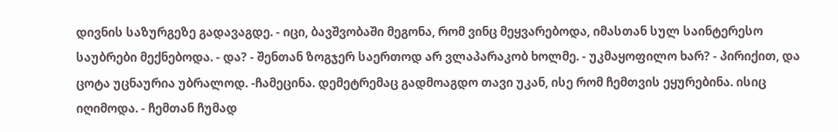დივნის საზურგეზე გადავაგდე. - იცი, ბავშვობაში მეგონა, რომ ვინც მეყვარებოდა, იმასთან სულ საინტერესო საუბრები მექნებოდა. - და? - შენთან ზოგჯერ საერთოდ არ ვლაპარაკობ ხოლმე. - უკმაყოფილო ხარ? - პირიქით, და ცოტა უცნაურია უბრალოდ. -ჩამეცინა. დემეტრემაც გადმოაგდო თავი უკან, ისე რომ ჩემთვის ეყურებინა. ისიც იღიმოდა. - ჩემთან ჩუმად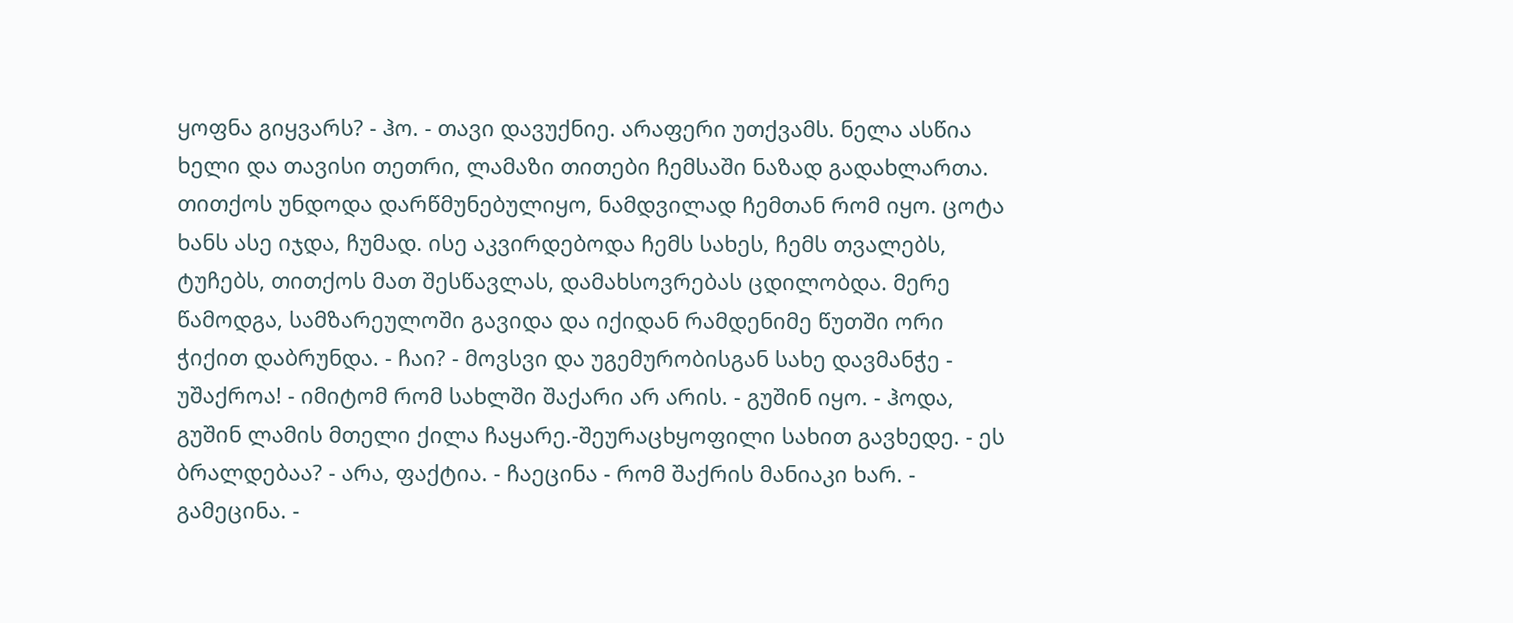ყოფნა გიყვარს? - ჰო. - თავი დავუქნიე. არაფერი უთქვამს. ნელა ასწია ხელი და თავისი თეთრი, ლამაზი თითები ჩემსაში ნაზად გადახლართა. თითქოს უნდოდა დარწმუნებულიყო, ნამდვილად ჩემთან რომ იყო. ცოტა ხანს ასე იჯდა, ჩუმად. ისე აკვირდებოდა ჩემს სახეს, ჩემს თვალებს, ტუჩებს, თითქოს მათ შესწავლას, დამახსოვრებას ცდილობდა. მერე წამოდგა, სამზარეულოში გავიდა და იქიდან რამდენიმე წუთში ორი ჭიქით დაბრუნდა. - ჩაი? - მოვსვი და უგემურობისგან სახე დავმანჭე - უშაქროა! - იმიტომ რომ სახლში შაქარი არ არის. - გუშინ იყო. - ჰოდა, გუშინ ლამის მთელი ქილა ჩაყარე.-შეურაცხყოფილი სახით გავხედე. - ეს ბრალდებაა? - არა, ფაქტია. - ჩაეცინა - რომ შაქრის მანიაკი ხარ. - გამეცინა. -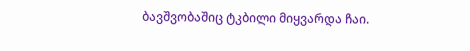ბავშვობაშიც ტკბილი მიყვარდა ჩაი.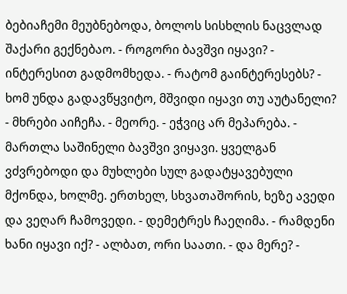ბებიაჩემი მეუბნებოდა, ბოლოს სისხლის ნაცვლად შაქარი გექნებაო. - როგორი ბავშვი იყავი? - ინტერესით გადმომხედა. - რატომ გაინტერესებს? - ხომ უნდა გადავწყვიტო, მშვიდი იყავი თუ აუტანელი? - მხრები აიჩეჩა. - მეორე. - ეჭვიც არ მეპარება. - მართლა საშინელი ბავშვი ვიყავი. ყველგან ვძვრებოდი და მუხლები სულ გადატყავებული მქონდა, ხოლმე. ერთხელ, სხვათაშორის, ხეზე ავედი და ვეღარ ჩამოვედი. - დემეტრეს ჩაეღიმა. - რამდენი ხანი იყავი იქ? - ალბათ, ორი საათი. - და მერე? -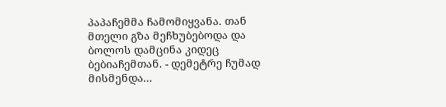პაპაჩემმა ჩამომიყვანა. თან მთელი გზა მეჩხუბებოდა და ბოლოს დამცინა კიდეც ბებიაჩემთან. - დემეტრე ჩუმად მისმენდა...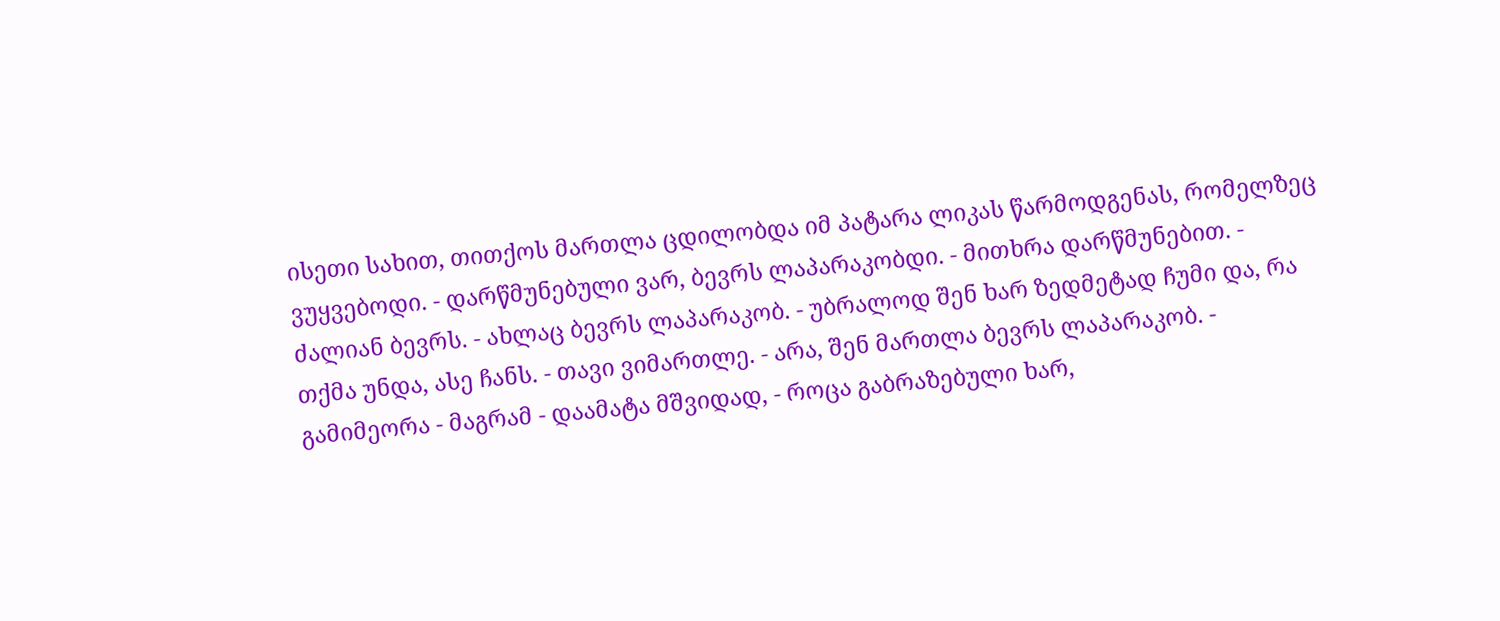ისეთი სახით, თითქოს მართლა ცდილობდა იმ პატარა ლიკას წარმოდგენას, რომელზეც ვუყვებოდი. - დარწმუნებული ვარ, ბევრს ლაპარაკობდი. - მითხრა დარწმუნებით. - ძალიან ბევრს. - ახლაც ბევრს ლაპარაკობ. - უბრალოდ შენ ხარ ზედმეტად ჩუმი და, რა თქმა უნდა, ასე ჩანს. - თავი ვიმართლე. - არა, შენ მართლა ბევრს ლაპარაკობ. - გამიმეორა - მაგრამ - დაამატა მშვიდად, - როცა გაბრაზებული ხარ,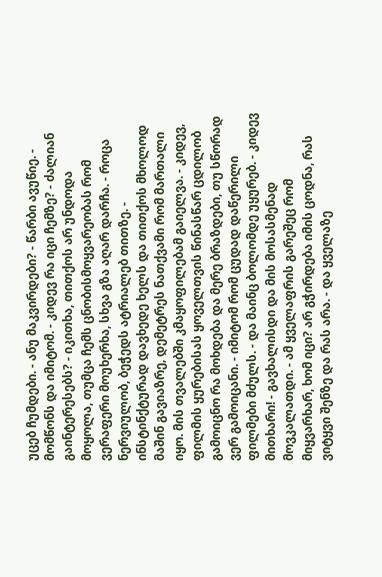უცებ ჩუმდები. - ანუ მაკვირდები? - წარბი ავუწიე. - მომწონს და იმიტომ. - კიდევ რა იცი ჩემზე? - ძალიან გაინტერესებს? - იკითხა, თითქოს არ უნდოდა მოყოლა, თუმცა ჩემს ცნობისმოყვარეობას რომ ვერაფერი მოუხერხა, სხვა გზა აღარ დარჩა. - როცა ნერვიულობ, ბეჭედს ატრიალებ თითზე. - ინსტინქტურად დავხედე ხელს და თითქოს მხოლოდ მაშინ გავიაზრე, დემეტრეს ნათქვამი რომ მართალი იყო. მის თვალებში კმაყოფილებამ გაიელვა. - კიდევ, ფილმის ყურებისას ყოველთვის წინასწარ ცდილობ გამოიცნო რა მოხდება და მერე ბრაზდები, თუ სწორად ვერ გამოიცანი. - იმიტომ რომ ცუდად დაწერილი ფილმები მძულს. - და მაინც ბოლომდე უყურებ. - კიდევ მითხარი! - გავხალისდი და მის მოსასმენად მოვკალათდი. - ამ ყველაფრის გარეშეც რომ მიყვარხარ, ხომ იცი? არ გჭირდება იმის ცოდნა, რას ვიტყვი შენზე და რას არა. - და ყველაზე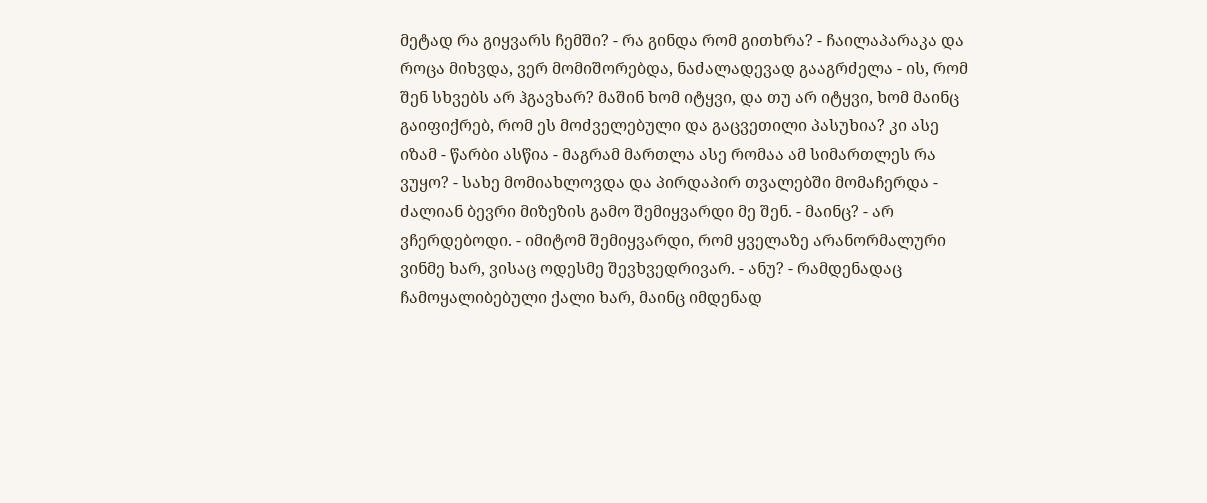მეტად რა გიყვარს ჩემში? - რა გინდა რომ გითხრა? - ჩაილაპარაკა და როცა მიხვდა, ვერ მომიშორებდა, ნაძალადევად გააგრძელა - ის, რომ შენ სხვებს არ ჰგავხარ? მაშინ ხომ იტყვი, და თუ არ იტყვი, ხომ მაინც გაიფიქრებ, რომ ეს მოძველებული და გაცვეთილი პასუხია? კი ასე იზამ - წარბი ასწია - მაგრამ მართლა ასე რომაა ამ სიმართლეს რა ვუყო? - სახე მომიახლოვდა და პირდაპირ თვალებში მომაჩერდა - ძალიან ბევრი მიზეზის გამო შემიყვარდი მე შენ. - მაინც? - არ ვჩერდებოდი. - იმიტომ შემიყვარდი, რომ ყველაზე არანორმალური ვინმე ხარ, ვისაც ოდესმე შევხვედრივარ. - ანუ? - რამდენადაც ჩამოყალიბებული ქალი ხარ, მაინც იმდენად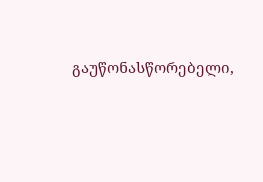გაუწონასწორებელი,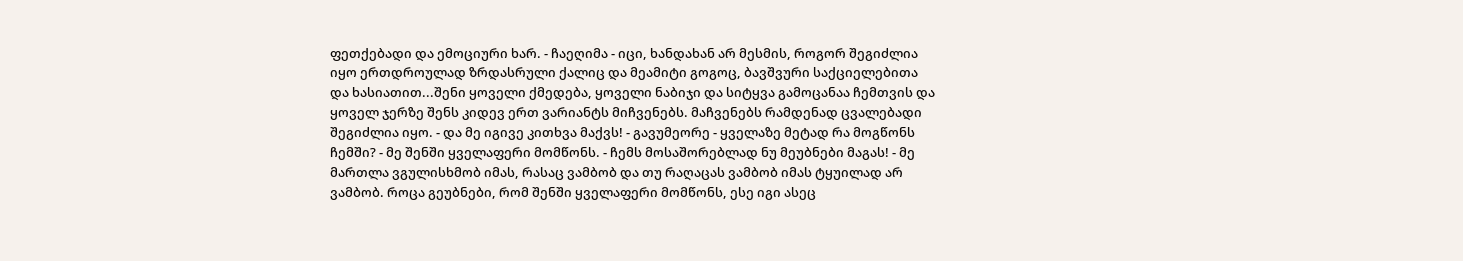ფეთქებადი და ემოციური ხარ. - ჩაეღიმა - იცი, ხანდახან არ მესმის, როგორ შეგიძლია იყო ერთდროულად ზრდასრული ქალიც და მეამიტი გოგოც, ბავშვური საქციელებითა და ხასიათით...შენი ყოველი ქმედება, ყოველი ნაბიჯი და სიტყვა გამოცანაა ჩემთვის და ყოველ ჯერზე შენს კიდევ ერთ ვარიანტს მიჩვენებს. მაჩვენებს რამდენად ცვალებადი შეგიძლია იყო. - და მე იგივე კითხვა მაქვს! - გავუმეორე - ყველაზე მეტად რა მოგწონს ჩემში? - მე შენში ყველაფერი მომწონს. - ჩემს მოსაშორებლად ნუ მეუბნები მაგას! - მე მართლა ვგულისხმობ იმას, რასაც ვამბობ და თუ რაღაცას ვამბობ იმას ტყუილად არ ვამბობ. როცა გეუბნები, რომ შენში ყველაფერი მომწონს, ესე იგი ასეც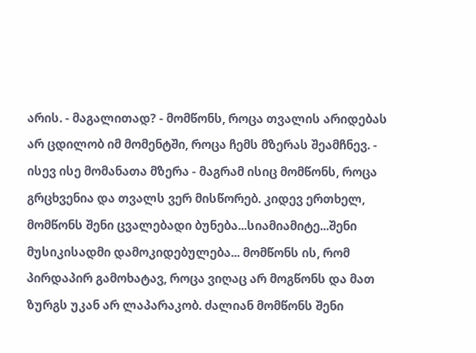არის. - მაგალითად? - მომწონს, როცა თვალის არიდებას არ ცდილობ იმ მომენტში, როცა ჩემს მზერას შეამჩნევ. - ისევ ისე მომანათა მზერა - მაგრამ ისიც მომწონს, როცა გრცხვენია და თვალს ვერ მისწორებ. კიდევ ერთხელ, მომწონს შენი ცვალებადი ბუნება...სიამიამიტე...შენი მუსიკისადმი დამოკიდებულება... მომწონს ის, რომ პირდაპირ გამოხატავ, როცა ვიღაც არ მოგწონს და მათ ზურგს უკან არ ლაპარაკობ. ძალიან მომწონს შენი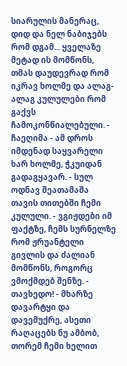სიარულის მანერაც, დიდ და ნელ ნაბიჯებს რომ დგამ... ყველაზე მეტად ის მომწონს, თმას დაუდევრად რომ იკრავ ხოლმე და ალაგ-ალაგ კულულები რომ გაქვს ჩამოკონწიალებული. - ჩაეღიმა - ამ დროს იმდენად საყვარელი ხარ ხოლმე, ჭკუიდან გადაგყავარ. - სულ ოდნავ შეათამაშა თავის თითებში ჩემი კულული. - ვგიჟდები იმ ფაქტზე, ჩემს სურნელზე რომ ჟრუანტელი გივლის და ძალიან მომწონს, როგორც ვმოქმდებ შენზე. - თავხედო! - მხარზე დავარტყი და დავემუქრე, ასეთი რაღაცებს ნუ ამბობ, თორემ ჩემი ხელით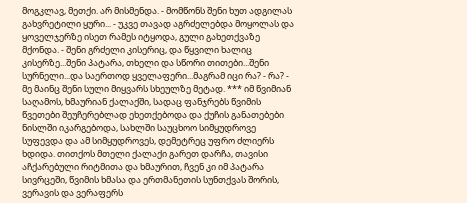მოგკლავ, მეთქი. არ მისმენდა. - მომწონს შენი ხუთ ადგილას გახვრეტილი ყური... - უკვე თავად აგრძელებდა მოყოლას და ყოველჯერზე ისეთ რამეს იტყოდა, გული გახეთქვაზე მქონდა. - შენი გრძელი კისერიც, და წყვილი ხალიც კისერზე...შენი პატარა, თხელი და სწორი თითები...შენი სურნელი...და საერთოდ ყველაფერი...მაგრამ იცი რა? - რა? - მე მაინც შენი სული მიყვარს სხეულზე მეტად. *** იმ წვიმიან საღამოს, ხმაურიან ქალაქში, სადაც ფანჯრებს წვიმის წვეთები შეუჩერებლად ეხეთქებოდა და ქუჩის განათებები ნისლში იკარგებოდა, სახლში საუცხოო სიმყუდროვე სუფევდა და ამ სიმყუდროვეს, დემეტრეც უფრო ძლიერს ხდიდა. თითქოს მთელი ქალაქი გარეთ დარჩა, თავისი აჩქარებული რიტმითა და ხმაურით, ჩვენ კი იმ პატარა სივრცეში, წვიმის ხმასა და ერთმანეთის სუნთქვას შორის, ვერავის და ვერაფერს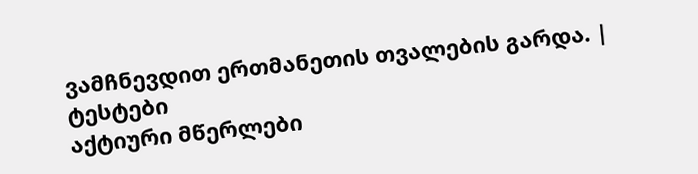ვამჩნევდით ერთმანეთის თვალების გარდა. |
ტესტები
აქტიური მწერლები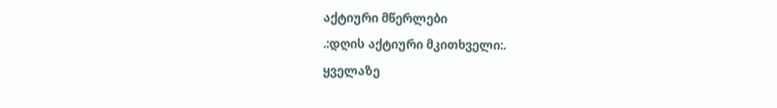აქტიური მწერლები
.:დღის აქტიური მკითხველი:.
ყველაზე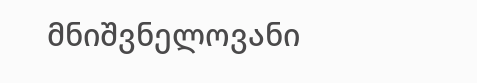მნიშვნელოვანი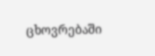ცხოვრებაში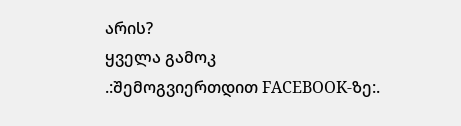არის?
ყველა გამოკ
.:შემოგვიერთდით FACEBOOK-ზე:.